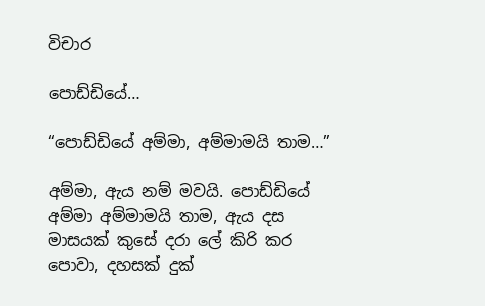විචාර

පොඩ්ඩියේ…

“පොඩ්ඩියේ අම්මා, අම්මාමයි තාම…”

අම්මා, ඇය නම් මවයි. පොඩ්ඩියේ අම්මා අම්මාමයි තාම, ඇය දස මාසයක් කුසේ දරා ලේ කිරි කර පොවා, දහසක් දුක්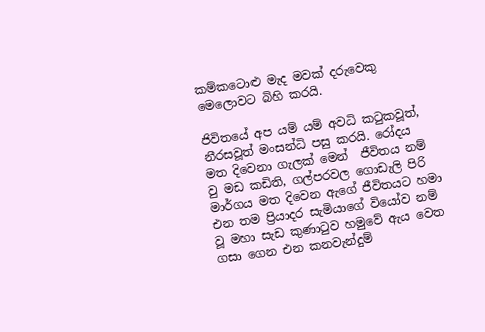කම්කටොළු මැද මවක් දරුවෙකු මෙලොවට බිහි කරයි.

ජිවිතයේ අප යම් යම් අවධි කටුකවූත්, නීරසවූත් මංසන්ධි පසු කරයි. රෝදය මත දිවෙනා ගැලක් මෙන්  ජීවිතය නම් වු මඩ කඩිති, ගල්පරවල ගොඩැලි පිරි මාර්ගය මත දිවෙන ඇගේ ජීවිතයට හමා එන තම ප්‍රියාදර සැමියාගේ වියෝව නම් වූ මහා සැඩ කුණාටුව හමුවේ ඇය වෙත ගසා ගෙන එන කනවැන්දුම්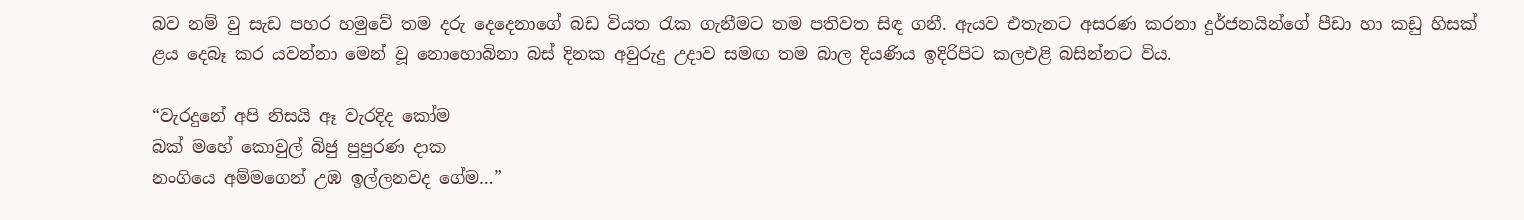බව නම් වු සැඩ පහර හමුවේ තම දරු දෙදෙනාගේ බඩ වියත රැක ගැනීමට තම පතිවත සිඳ ගනී. ඇයව එතැනට අසරණ කරනා දුර්ජනයින්ගේ පීඩා හා කඩු හිසක් ළය දෙබෑ කර යවන්නා මෙන් වූ නොහොබිනා බස් දිනක අවුරුදු උදාව සමඟ තම බාල දියණිය ඉදිරිපිට කලඑළි බසින්නට විය.

“වැරදුනේ අපි නිසයි ඈ වැරදිද කෝම
බක් මහේ කොවුල් බිජු පුපුරණ දාක
නංගියෙ අම්මගෙන් උඹ ඉල්ලනවද ගේම…”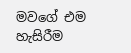මවගේ එම හැසිරීම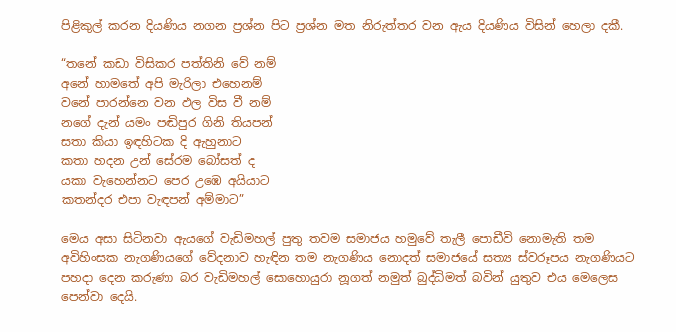පිළිකුල් කරන දියණිය නගන ප්‍රශ්න පිට ප්‍රශ්න මත නිරුත්තර වන ඇය දියණිය විසින් හෙලා දකී.

“තනේ කඩා විසිකර පත්තිනි වේ නම්
අනේ හාමතේ අපි මැරිලා එහෙනම්
වනේ පාරන්නෙ වන ඵල විස වී නම්
නගේ දැන් යමං පඬිපුර ගිනි තියපන්
සතා කියා ඉඳහිටක දි ඇහුනාට
කතා හදන උන් සේරම බෝසත් ද
යකා වැහෙන්නට පෙර උඹෙ අයියාට
කතන්දර එපා වැඳපන් අම්මාට”

මෙය අසා සිටිනවා ඇයගේ වැඩිමහල් පුතු තවම සමාජය හමුවේ තැලී පොඩීවි නොමැති තම අවිහිංසක නැගණියගේ වේදනාව හැඳින තම නැගණිය නොදත් සමාජයේ සත්‍ය ස්වරූපය නැගණියට පහදා දෙන කරුණා බර වැඩිමහල් සොහොයුරා නූගත් නමුත් බුද්ධිමත් බවින් යුතුව එය මෙලෙස පෙන්වා දෙයි.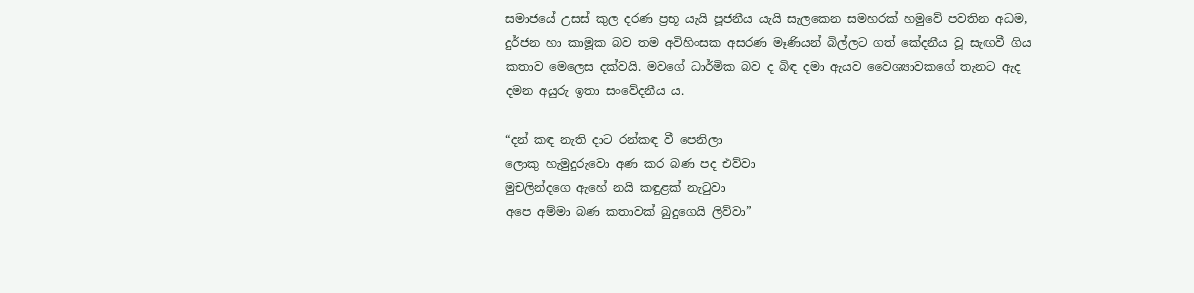සමාජයේ උසස් කුල දරණ ප්‍රභූ යැයි පූජනීය යැයි සැලකෙන සමහරක් හමුවේ පවතින අධම, දුර්ජන හා කාමූක බව තම අවිහිංසක අසරණ මෑණියන් බිල්ලට ගත් කේදනීය වූ සැඟවී ගිය කතාව මෙලෙස දක්වයි. මවගේ ධාර්මික බව ද බිඳ දමා ඇයව වෛශ්‍යාවකගේ තැනට ඇද දමන අයුරු ඉතා සංවේදනීය ය.

“දන් කඳ නැති දාට රන්කඳ වී පෙනිලා
ලොකු හැමුදුරුවො අණ කර බණ පද එව්වා
මුචලින්දගෙ ඇහේ නයි කඳුළක් නැටුවා
අපෙ අම්මා බණ කතාවක් බුදුගෙයි ලිව්වා”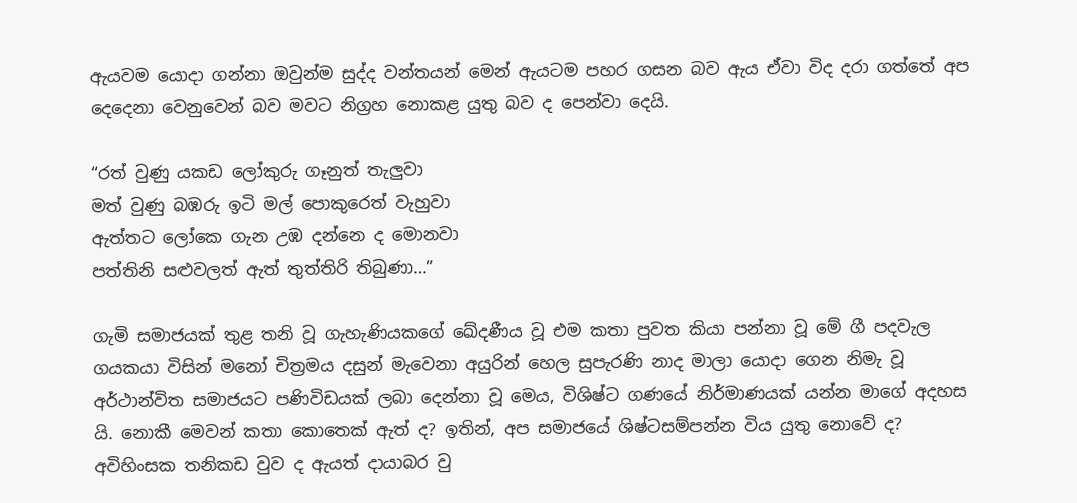ඇයවම යොදා ගන්නා ඔවුන්ම සුද්ද වන්තයන් මෙන් ඇයටම පහර ගසන බව ඇය ඒවා විද දරා ගත්තේ අප දෙදෙනා වෙනුවෙන් බව මවට නිග්‍රහ නොකළ යුතු බව ද පෙන්වා දෙයි.

“රත් වුණු යකඩ ලෝකුරු ගෑනුත් තැලුවා
මත් වුණු බඹරු ඉටි මල් පොකුරෙත් වැහුවා
ඇත්තට ලෝකෙ ගැන උඹ දන්නෙ ද මොනවා
පත්තිනි සළුවලත් ඇත් තුත්තිරි තිබුණා…”

ගැමි සමාජයක් තුළ තනි වූ ගැහැණියකගේ ඛේදණීය වූ එම කතා පුවත කියා පන්නා වූ මේ ගී පදවැල ගයකයා විසින් මනෝ චිත්‍රමය දසුන් මැවෙනා අයුරින් හෙල සුපැරණි නාද මාලා යොදා ගෙන නිමැ වූ අර්ථාන්විත සමාජයට පණිවිඩයක් ලබා දෙන්නා වූ මෙය, විශිෂ්ට ගණයේ නිර්මාණයක් යන්න මාගේ අදහස යි. නොකී මෙවන් කතා කොතෙක් ඇත් ද? ඉතින්, අප සමාජයේ ශිෂ්ටසම්පන්න විය යුතු නොවේ ද? අවිහිංසක තනිකඩ වුව ද ඇයත් දායාබර වු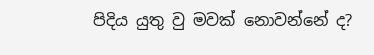පිදිය යුතු වු මවක් නොවන්නේ ද?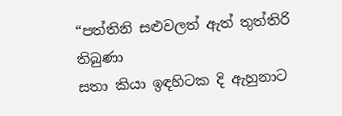“පත්තිනි සළුවලත් ඇත් තුත්තිරි තිබුණා
සතා කියා ඉඳහිටක දි ඇහුනාට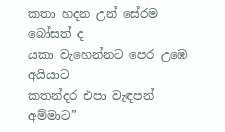කතා හදන උන් සේරම බෝසත් ද
යකා වැහෙන්නට පෙර උඹෙ අයියාට
කතන්දර එපා වැඳපන් අම්මාට”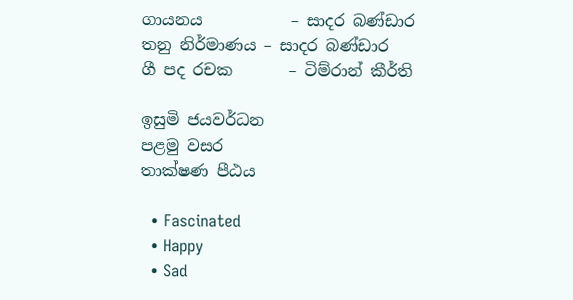ගායනය           – සාදර බණ්ඩාර
තනු නිර්මාණය – සාදර බණ්ඩාර
ගී පද රචක       – ටිම්රාන් කීර්ති

ඉසුමි ජයවර්ධන
පළමු වසර
තාක්ෂණ පීඨය

  • Fascinated
  • Happy
  • Sad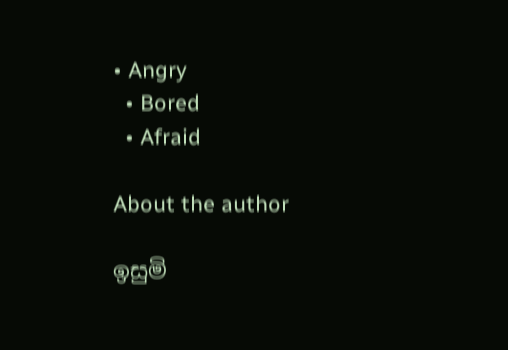• Angry
  • Bored
  • Afraid

About the author

ඉසුමි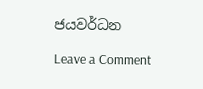ජයවර්ධන

Leave a Comment